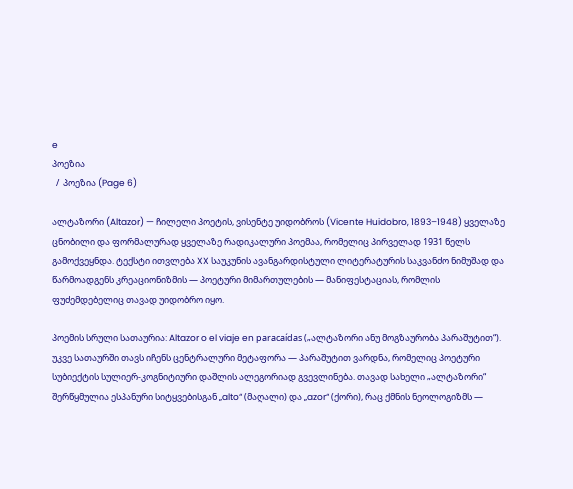e
პოეზია
  /  პოეზია (Page 6)

ალტაზორი (Altazor) — ჩილელი პოეტის, ვისენტე უიდობროს (Vicente Huidobro, 1893–1948) ყველაზე ცნობილი და ფორმალურად ყველაზე რადიკალური პოემაა, რომელიც პირველად 1931 წელს გამოქვეყნდა. ტექსტი ითვლება XX საუკუნის ავანგარდისტული ლიტერატურის საკვანძო ნიმუშად და წარმოადგენს კრეაციონიზმის — პოეტური მიმართულების — მანიფესტაციას, რომლის ფუძემდებელიც თავად უიდობრო იყო.

პოემის სრული სათაურია: Altazor o el viaje en paracaídas („ალტაზორი ანუ მოგზაურობა პარაშუტით“). უკვე სათაურში თავს იჩენს ცენტრალური მეტაფორა — პარაშუტით ვარდნა, რომელიც პოეტური სუბიექტის სულიერ-კოგნიტიური დაშლის ალეგორიად გვევლინება. თავად სახელი „ალტაზორი“ შერწყმულია ესპანური სიტყვებისგან „alto“ (მაღალი) და „azor“ (ქორი), რაც ქმნის ნეოლოგიზმს —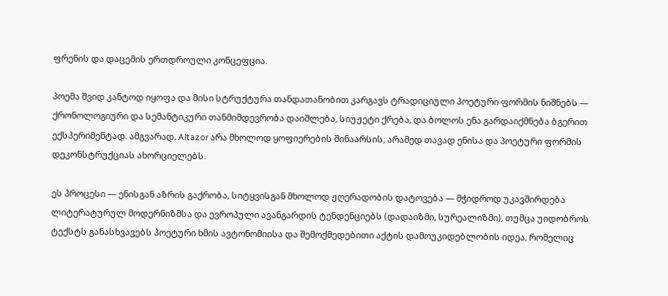ფრენის და დაცემის ერთდროული კონცეფცია.

პოემა შვიდ კანტოდ იყოფა და მისი სტრუქტურა თანდათანობით კარგავს ტრადიციული პოეტური ფორმის ნიშნებს — ქრონოლოგიური და სემანტიკური თანმიმდევრობა დაიშლება, სიუჟეტი ქრება, და ბოლოს ენა გარდაიქმნება ბგერით ექსპერიმენტად. ამგვარად, Altazor არა მხოლოდ ყოფიერების შინაარსის, არამედ თავად ენისა და პოეტური ფორმის დეკონსტრუქციას ახორციელებს.

ეს პროცესი — ენისგან აზრის გაქრობა, სიტყვისგან მხოლოდ ჟღერადობის დატოვება — მჭიდროდ უკავშირდება ლიტერატურულ მოდერნიზმსა და ევროპული ავანგარდის ტენდენციებს (დადაიზმი, სურეალიზმი), თუმცა უიდობროს ტექსტს განასხვავებს პოეტური ხმის ავტონომიისა და შემოქმედებითი აქტის დამოუკიდებლობის იდეა, რომელიც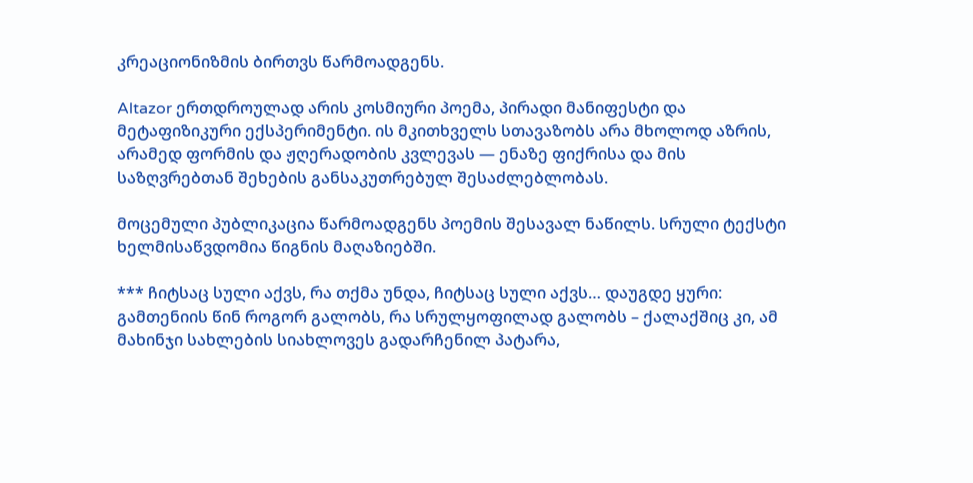კრეაციონიზმის ბირთვს წარმოადგენს.

Altazor ერთდროულად არის კოსმიური პოემა, პირადი მანიფესტი და მეტაფიზიკური ექსპერიმენტი. ის მკითხველს სთავაზობს არა მხოლოდ აზრის, არამედ ფორმის და ჟღერადობის კვლევას — ენაზე ფიქრისა და მის საზღვრებთან შეხების განსაკუთრებულ შესაძლებლობას.

მოცემული პუბლიკაცია წარმოადგენს პოემის შესავალ ნაწილს. სრული ტექსტი ხელმისაწვდომია წიგნის მაღაზიებში.

*** ჩიტსაც სული აქვს, რა თქმა უნდა, ჩიტსაც სული აქვს… დაუგდე ყური: გამთენიის წინ როგორ გალობს, რა სრულყოფილად გალობს – ქალაქშიც კი, ამ მახინჯი სახლების სიახლოვეს გადარჩენილ პატარა,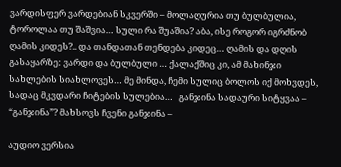ვარდისფერ ვარდებიან სკვერში – მოლაღურია თუ ბულბულია, ტოროლაა თუ შაშვია… სული რა შუაშია? აბა, ისე როგორ იგრძნობ ღამის კიდეს?.. და თანდათან თენდება კიდეც… ღამის და დღის გასაყარზე: ვარდი და ბულბული … ქალაქშიც კი, ამ მახინჯი სახლების სიახლოვეს… მე მინდა, ჩემი სულიც ბოლოს იქ მოხვდეს, სადაც მკვდარი ჩიტების სულებია…   განჯინა სადაური სიტყვაა – “განჯინა”? მახსოვს ჩვენი განჯინა –

აუდიო ვერსია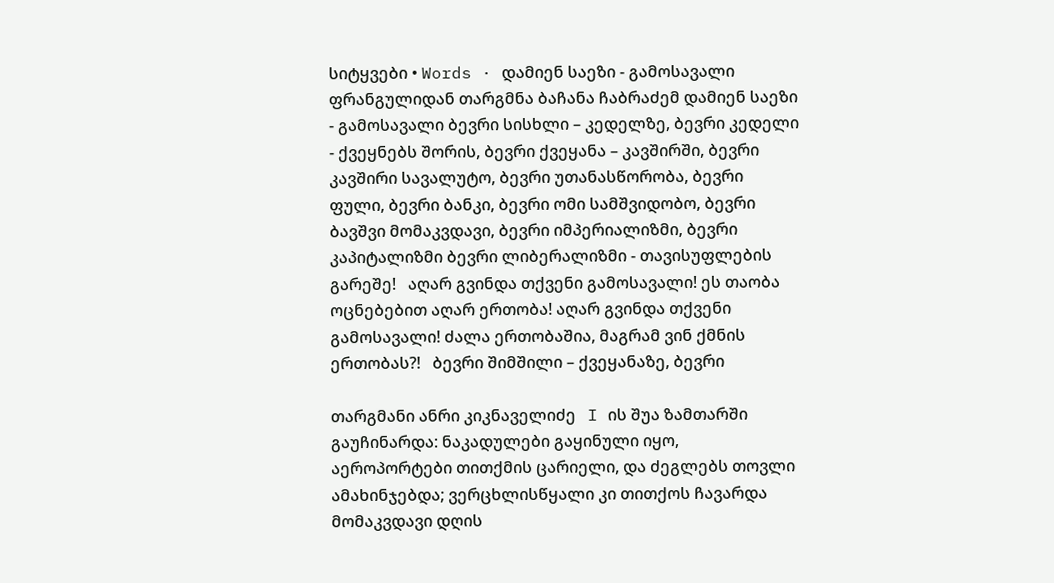სიტყვები • Words · დამიენ საეზი - გამოსავალი ფრანგულიდან თარგმნა ბაჩანა ჩაბრაძემ დამიენ საეზი - გამოსავალი ბევრი სისხლი – კედელზე, ბევრი კედელი - ქვეყნებს შორის, ბევრი ქვეყანა – კავშირში, ბევრი კავშირი სავალუტო, ბევრი უთანასწორობა, ბევრი ფული, ბევრი ბანკი, ბევრი ომი სამშვიდობო, ბევრი ბავშვი მომაკვდავი, ბევრი იმპერიალიზმი, ბევრი კაპიტალიზმი ბევრი ლიბერალიზმი - თავისუფლების გარეშე!   აღარ გვინდა თქვენი გამოსავალი! ეს თაობა ოცნებებით აღარ ერთობა! აღარ გვინდა თქვენი გამოსავალი! ძალა ერთობაშია, მაგრამ ვინ ქმნის ერთობას?!   ბევრი შიმშილი – ქვეყანაზე, ბევრი

თარგმანი ანრი კიკნაველიძე   I ის შუა ზამთარში გაუჩინარდა: ნაკადულები გაყინული იყო, აეროპორტები თითქმის ცარიელი, და ძეგლებს თოვლი ამახინჯებდა; ვერცხლისწყალი კი თითქოს ჩავარდა მომაკვდავი დღის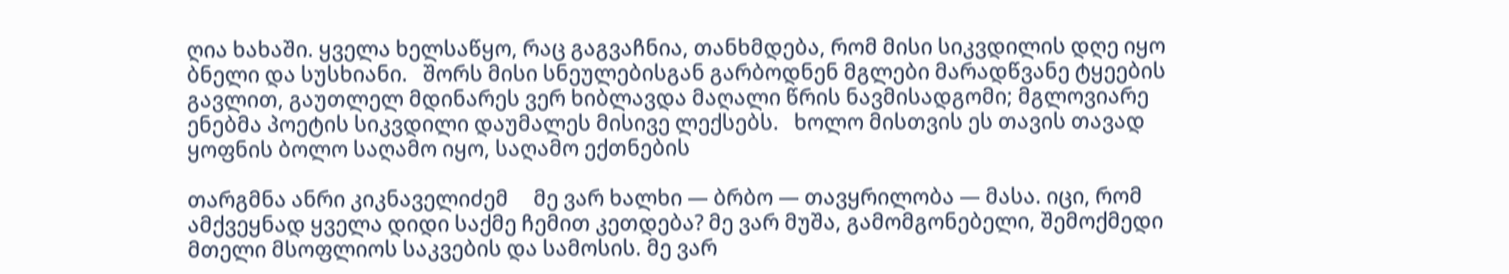ღია ხახაში. ყველა ხელსაწყო, რაც გაგვაჩნია, თანხმდება, რომ მისი სიკვდილის დღე იყო ბნელი და სუსხიანი.   შორს მისი სნეულებისგან გარბოდნენ მგლები მარადწვანე ტყეების გავლით, გაუთლელ მდინარეს ვერ ხიბლავდა მაღალი წრის ნავმისადგომი; მგლოვიარე ენებმა პოეტის სიკვდილი დაუმალეს მისივე ლექსებს.   ხოლო მისთვის ეს თავის თავად ყოფნის ბოლო საღამო იყო, საღამო ექთნების

თარგმნა ანრი კიკნაველიძემ     მე ვარ ხალხი — ბრბო — თავყრილობა — მასა. იცი, რომ ამქვეყნად ყველა დიდი საქმე ჩემით კეთდება? მე ვარ მუშა, გამომგონებელი, შემოქმედი მთელი მსოფლიოს საკვების და სამოსის. მე ვარ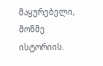მაყურებელი, მოწმე ისტორიის.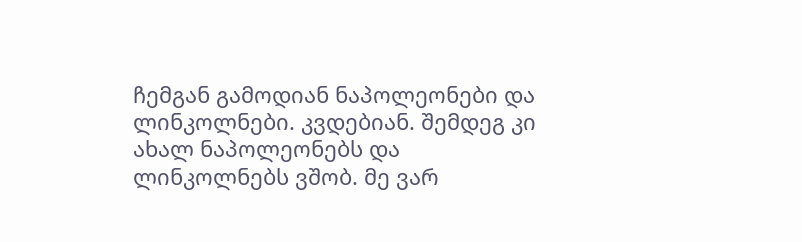ჩემგან გამოდიან ნაპოლეონები და ლინკოლნები. კვდებიან. შემდეგ კი ახალ ნაპოლეონებს და ლინკოლნებს ვშობ. მე ვარ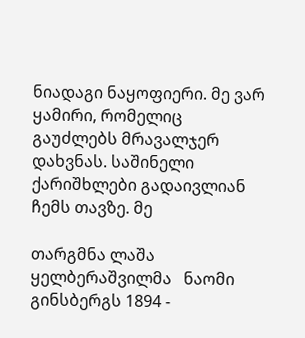ნიადაგი ნაყოფიერი. მე ვარ ყამირი, რომელიც გაუძლებს მრავალჯერ დახვნას. საშინელი ქარიშხლები გადაივლიან ჩემს თავზე. მე

თარგმნა ლაშა ყელბერაშვილმა   ნაომი გინსბერგს 1894 -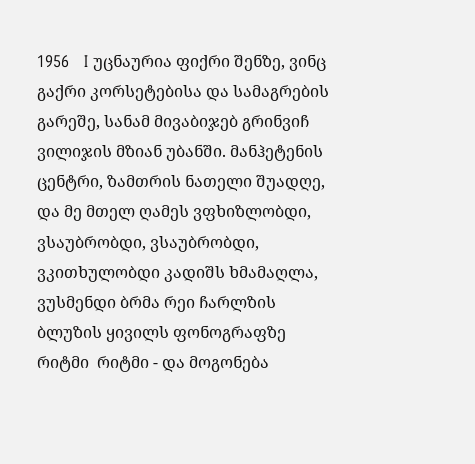1956   I უცნაურია ფიქრი შენზე, ვინც გაქრი კორსეტებისა და სამაგრების გარეშე, სანამ მივაბიჯებ გრინვიჩ ვილიჯის მზიან უბანში. მანჰეტენის ცენტრი, ზამთრის ნათელი შუადღე, და მე მთელ ღამეს ვფხიზლობდი, ვსაუბრობდი, ვსაუბრობდი, ვკითხულობდი კადიშს ხმამაღლა, ვუსმენდი ბრმა რეი ჩარლზის  ბლუზის ყივილს ფონოგრაფზე რიტმი  რიტმი - და მოგონება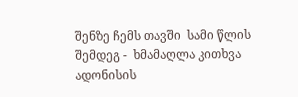შენზე ჩემს თავში  სამი წლის შემდეგ -  ხმამაღლა კითხვა ადონისის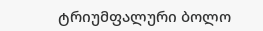ტრიუმფალური ბოლო